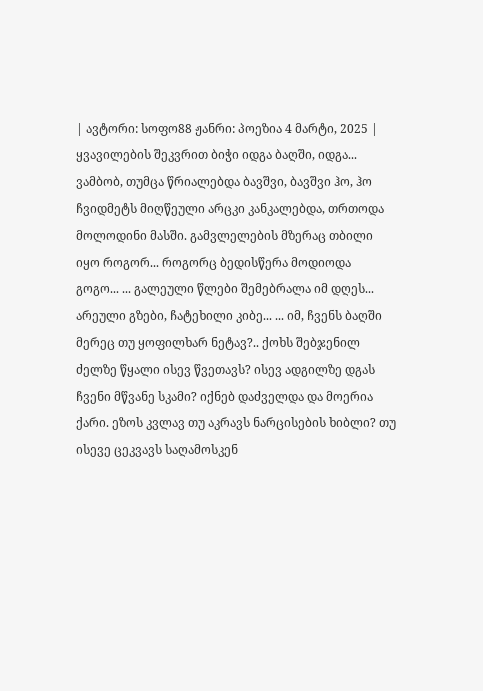| ავტორი: სოფო88 ჟანრი: პოეზია 4 მარტი, 2025 |
ყვავილების შეკვრით ბიჭი იდგა ბაღში, იდგა... ვამბობ, თუმცა წრიალებდა ბავშვი, ბავშვი ჰო, ჰო ჩვიდმეტს მიღწეული არცკი კანკალებდა, თრთოდა მოლოდინი მასში. გამვლელების მზერაც თბილი იყო როგორ... როგორც ბედისწერა მოდიოდა გოგო... ... გალეული წლები შემებრალა იმ დღეს... არეული გზები, ჩატეხილი კიბე... ... იმ, ჩვენს ბაღში მერეც თუ ყოფილხარ ნეტავ?.. ქოხს შებჯენილ ძელზე წყალი ისევ წვეთავს? ისევ ადგილზე დგას ჩვენი მწვანე სკამი? იქნებ დაძველდა და მოერია ქარი. ეზოს კვლავ თუ აკრავს ნარცისების ხიბლი? თუ ისევე ცეკვავს საღამოსკენ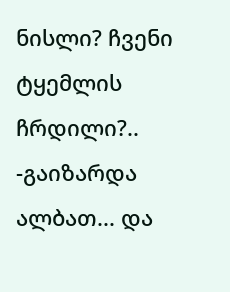ნისლი? ჩვენი ტყემლის ჩრდილი?.. -გაიზარდა ალბათ... და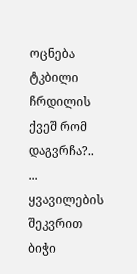ოცნება ტკბილი ჩრდილის ქვეშ რომ დაგვრჩა?.. ... ყვავილების შეკვრით ბიჭი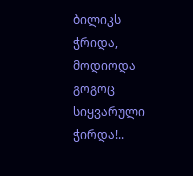ბილიკს ჭრიდა, მოდიოდა გოგოც სიყვარული ჭირდა!..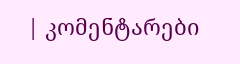| კომენტარები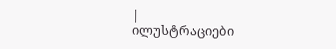|
ილუსტრაციები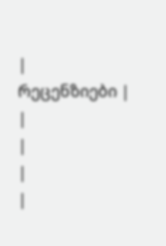|
რეცენზიები |
|
|
|
|